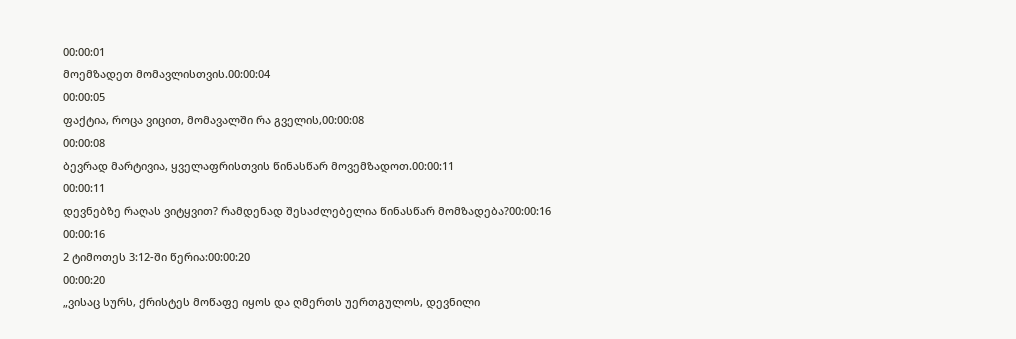00:00:01
მოემზადეთ მომავლისთვის.00:00:04
00:00:05
ფაქტია, როცა ვიცით, მომავალში რა გველის,00:00:08
00:00:08
ბევრად მარტივია, ყველაფრისთვის წინასწარ მოვემზადოთ.00:00:11
00:00:11
დევნებზე რაღას ვიტყვით? რამდენად შესაძლებელია წინასწარ მომზადება?00:00:16
00:00:16
2 ტიმოთეს 3:12-ში წერია:00:00:20
00:00:20
„ვისაც სურს, ქრისტეს მოწაფე იყოს და ღმერთს უერთგულოს, დევნილი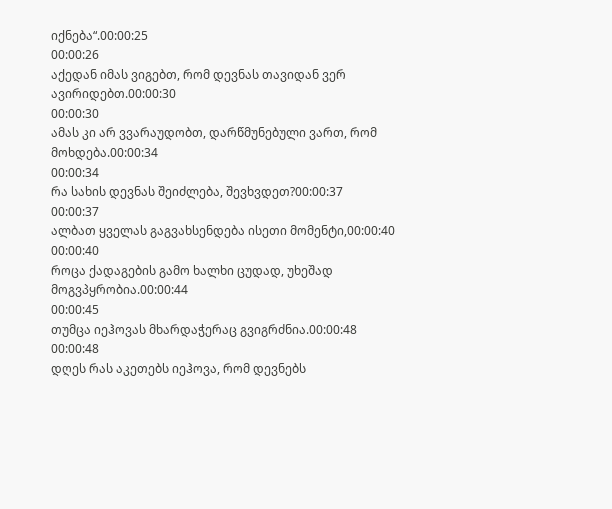იქნება“.00:00:25
00:00:26
აქედან იმას ვიგებთ, რომ დევნას თავიდან ვერ ავირიდებთ.00:00:30
00:00:30
ამას კი არ ვვარაუდობთ, დარწმუნებული ვართ, რომ მოხდება.00:00:34
00:00:34
რა სახის დევნას შეიძლება, შევხვდეთ?00:00:37
00:00:37
ალბათ ყველას გაგვახსენდება ისეთი მომენტი,00:00:40
00:00:40
როცა ქადაგების გამო ხალხი ცუდად, უხეშად მოგვპყრობია.00:00:44
00:00:45
თუმცა იეჰოვას მხარდაჭერაც გვიგრძნია.00:00:48
00:00:48
დღეს რას აკეთებს იეჰოვა, რომ დევნებს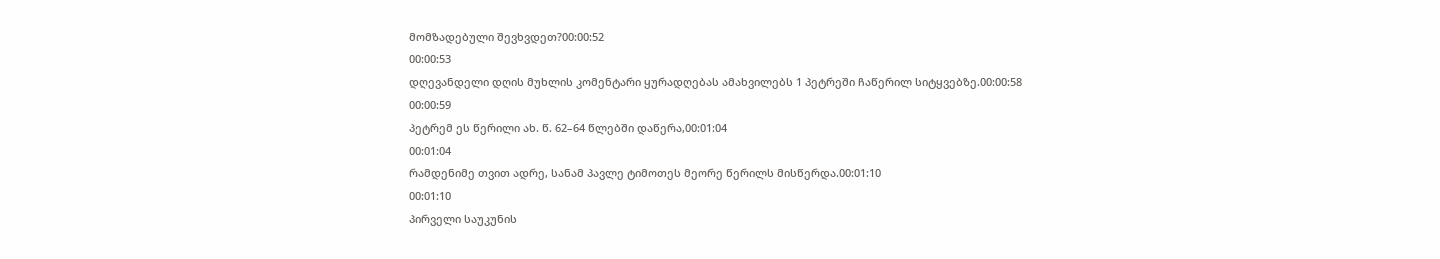მომზადებული შევხვდეთ?00:00:52
00:00:53
დღევანდელი დღის მუხლის კომენტარი ყურადღებას ამახვილებს 1 პეტრეში ჩაწერილ სიტყვებზე.00:00:58
00:00:59
პეტრემ ეს წერილი ახ. წ. 62–64 წლებში დაწერა,00:01:04
00:01:04
რამდენიმე თვით ადრე, სანამ პავლე ტიმოთეს მეორე წერილს მისწერდა.00:01:10
00:01:10
პირველი საუკუნის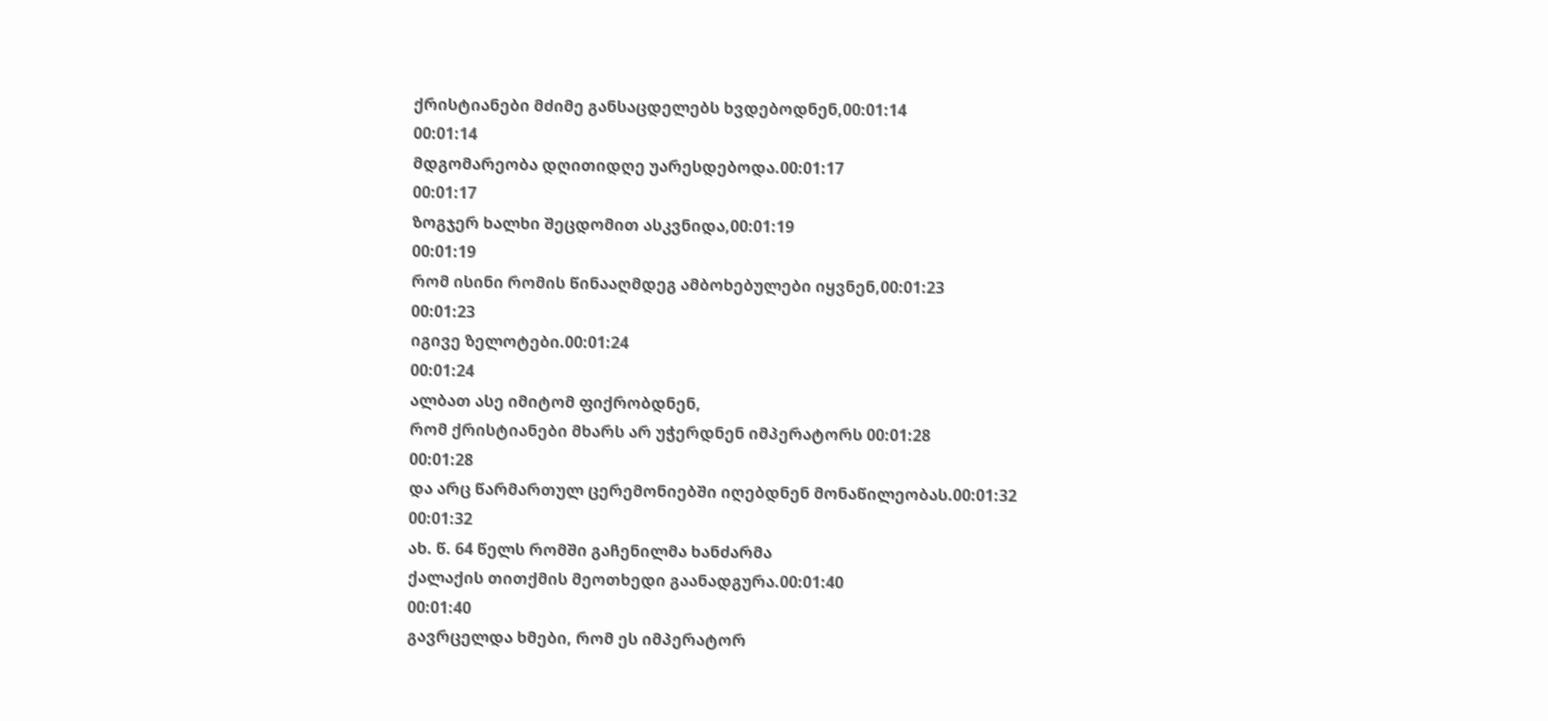ქრისტიანები მძიმე განსაცდელებს ხვდებოდნენ,00:01:14
00:01:14
მდგომარეობა დღითიდღე უარესდებოდა.00:01:17
00:01:17
ზოგჯერ ხალხი შეცდომით ასკვნიდა,00:01:19
00:01:19
რომ ისინი რომის წინააღმდეგ ამბოხებულები იყვნენ,00:01:23
00:01:23
იგივე ზელოტები.00:01:24
00:01:24
ალბათ ასე იმიტომ ფიქრობდნენ,
რომ ქრისტიანები მხარს არ უჭერდნენ იმპერატორს 00:01:28
00:01:28
და არც წარმართულ ცერემონიებში იღებდნენ მონაწილეობას.00:01:32
00:01:32
ახ. წ. 64 წელს რომში გაჩენილმა ხანძარმა
ქალაქის თითქმის მეოთხედი გაანადგურა.00:01:40
00:01:40
გავრცელდა ხმები, რომ ეს იმპერატორ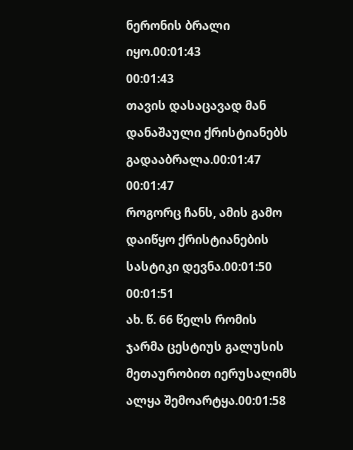ნერონის ბრალი იყო.00:01:43
00:01:43
თავის დასაცავად მან დანაშაული ქრისტიანებს გადააბრალა.00:01:47
00:01:47
როგორც ჩანს, ამის გამო დაიწყო ქრისტიანების სასტიკი დევნა.00:01:50
00:01:51
ახ. წ. 66 წელს რომის ჯარმა ცესტიუს გალუსის მეთაურობით იერუსალიმს ალყა შემოარტყა.00:01:58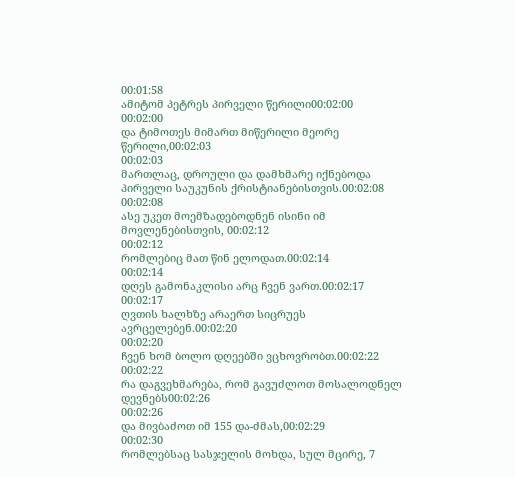00:01:58
ამიტომ პეტრეს პირველი წერილი00:02:00
00:02:00
და ტიმოთეს მიმართ მიწერილი მეორე წერილი,00:02:03
00:02:03
მართლაც, დროული და დამხმარე იქნებოდა პირველი საუკუნის ქრისტიანებისთვის.00:02:08
00:02:08
ასე უკეთ მოემზადებოდნენ ისინი იმ მოვლენებისთვის, 00:02:12
00:02:12
რომლებიც მათ წინ ელოდათ.00:02:14
00:02:14
დღეს გამონაკლისი არც ჩვენ ვართ.00:02:17
00:02:17
ღვთის ხალხზე არაერთ სიცრუეს ავრცელებენ.00:02:20
00:02:20
ჩვენ ხომ ბოლო დღეებში ვცხოვრობთ.00:02:22
00:02:22
რა დაგვეხმარება, რომ გავუძლოთ მოსალოდნელ დევნებს00:02:26
00:02:26
და მივბაძოთ იმ 155 და-ძმას,00:02:29
00:02:30
რომლებსაც სასჯელის მოხდა, სულ მცირე, 7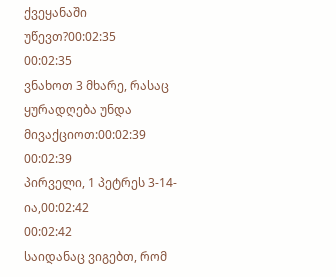ქვეყანაში უწევთ?00:02:35
00:02:35
ვნახოთ 3 მხარე, რასაც ყურადღება უნდა მივაქციოთ:00:02:39
00:02:39
პირველი, 1 პეტრეს 3-14-ია,00:02:42
00:02:42
საიდანაც ვიგებთ, რომ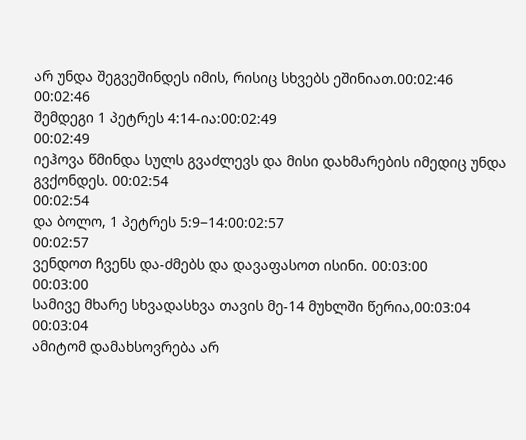არ უნდა შეგვეშინდეს იმის, რისიც სხვებს ეშინიათ.00:02:46
00:02:46
შემდეგი 1 პეტრეს 4:14-ია:00:02:49
00:02:49
იეჰოვა წმინდა სულს გვაძლევს და მისი დახმარების იმედიც უნდა გვქონდეს. 00:02:54
00:02:54
და ბოლო, 1 პეტრეს 5:9−14:00:02:57
00:02:57
ვენდოთ ჩვენს და-ძმებს და დავაფასოთ ისინი. 00:03:00
00:03:00
სამივე მხარე სხვადასხვა თავის მე-14 მუხლში წერია,00:03:04
00:03:04
ამიტომ დამახსოვრება არ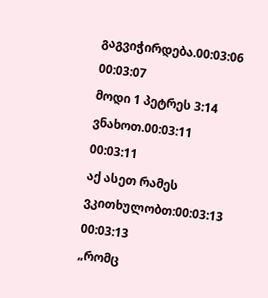გაგვიჭირდება.00:03:06
00:03:07
მოდი 1 პეტრეს 3:14 ვნახოთ.00:03:11
00:03:11
აქ ასეთ რამეს ვკითხულობთ:00:03:13
00:03:13
„რომც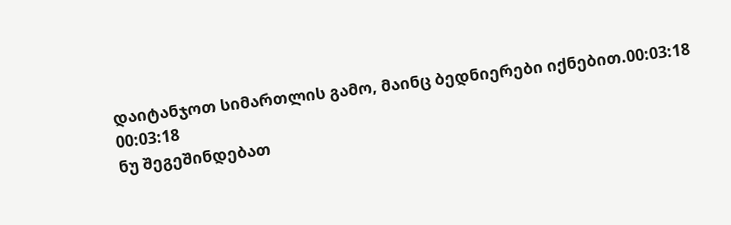დაიტანჯოთ სიმართლის გამო, მაინც ბედნიერები იქნებით.00:03:18
00:03:18
ნუ შეგეშინდებათ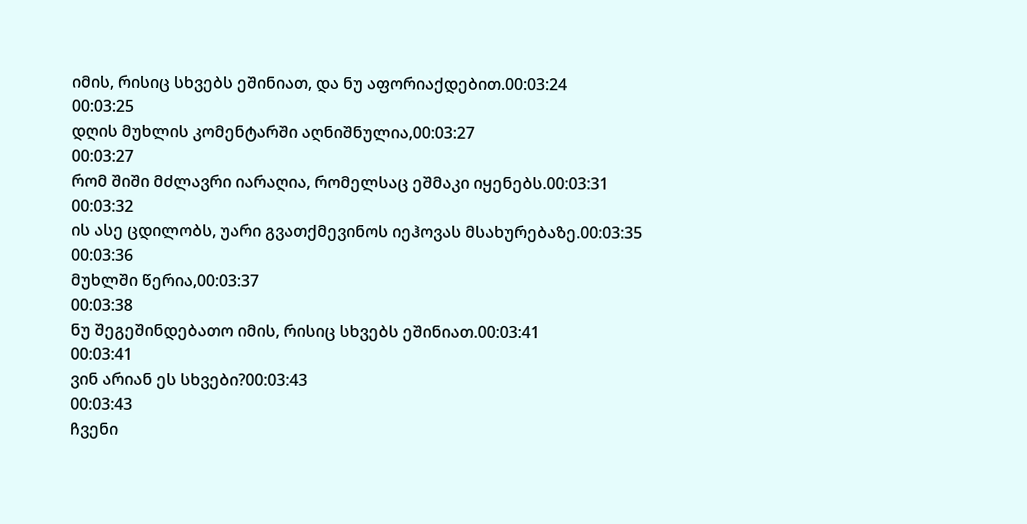იმის, რისიც სხვებს ეშინიათ, და ნუ აფორიაქდებით.00:03:24
00:03:25
დღის მუხლის კომენტარში აღნიშნულია,00:03:27
00:03:27
რომ შიში მძლავრი იარაღია, რომელსაც ეშმაკი იყენებს.00:03:31
00:03:32
ის ასე ცდილობს, უარი გვათქმევინოს იეჰოვას მსახურებაზე.00:03:35
00:03:36
მუხლში წერია,00:03:37
00:03:38
ნუ შეგეშინდებათო იმის, რისიც სხვებს ეშინიათ.00:03:41
00:03:41
ვინ არიან ეს სხვები?00:03:43
00:03:43
ჩვენი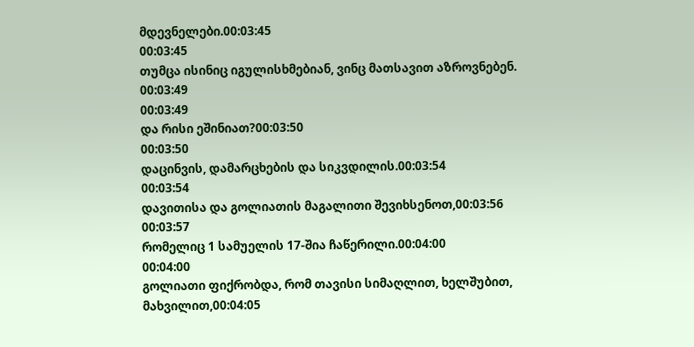მდევნელები.00:03:45
00:03:45
თუმცა ისინიც იგულისხმებიან, ვინც მათსავით აზროვნებენ. 00:03:49
00:03:49
და რისი ეშინიათ?00:03:50
00:03:50
დაცინვის, დამარცხების და სიკვდილის.00:03:54
00:03:54
დავითისა და გოლიათის მაგალითი შევიხსენოთ,00:03:56
00:03:57
რომელიც 1 სამუელის 17-შია ჩაწერილი.00:04:00
00:04:00
გოლიათი ფიქრობდა, რომ თავისი სიმაღლით, ხელშუბით, მახვილით,00:04:05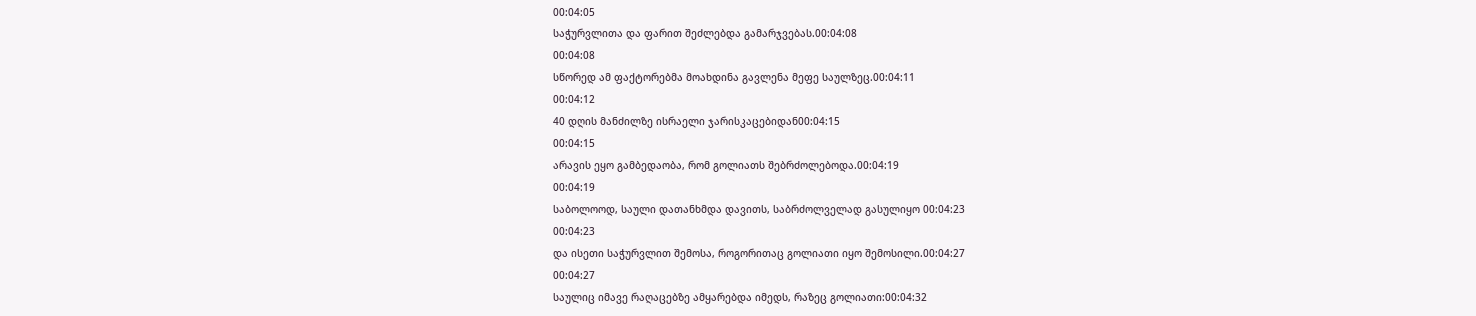00:04:05
საჭურვლითა და ფარით შეძლებდა გამარჯვებას.00:04:08
00:04:08
სწორედ ამ ფაქტორებმა მოახდინა გავლენა მეფე საულზეც.00:04:11
00:04:12
40 დღის მანძილზე ისრაელი ჯარისკაცებიდან00:04:15
00:04:15
არავის ეყო გამბედაობა, რომ გოლიათს შებრძოლებოდა.00:04:19
00:04:19
საბოლოოდ, საული დათანხმდა დავითს, საბრძოლველად გასულიყო 00:04:23
00:04:23
და ისეთი საჭურვლით შემოსა, როგორითაც გოლიათი იყო შემოსილი.00:04:27
00:04:27
საულიც იმავე რაღაცებზე ამყარებდა იმედს, რაზეც გოლიათი:00:04:32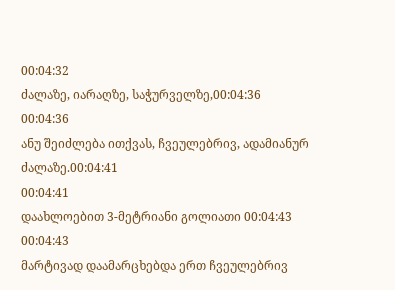00:04:32
ძალაზე, იარაღზე, საჭურველზე,00:04:36
00:04:36
ანუ შეიძლება ითქვას, ჩვეულებრივ, ადამიანურ ძალაზე.00:04:41
00:04:41
დაახლოებით 3-მეტრიანი გოლიათი 00:04:43
00:04:43
მარტივად დაამარცხებდა ერთ ჩვეულებრივ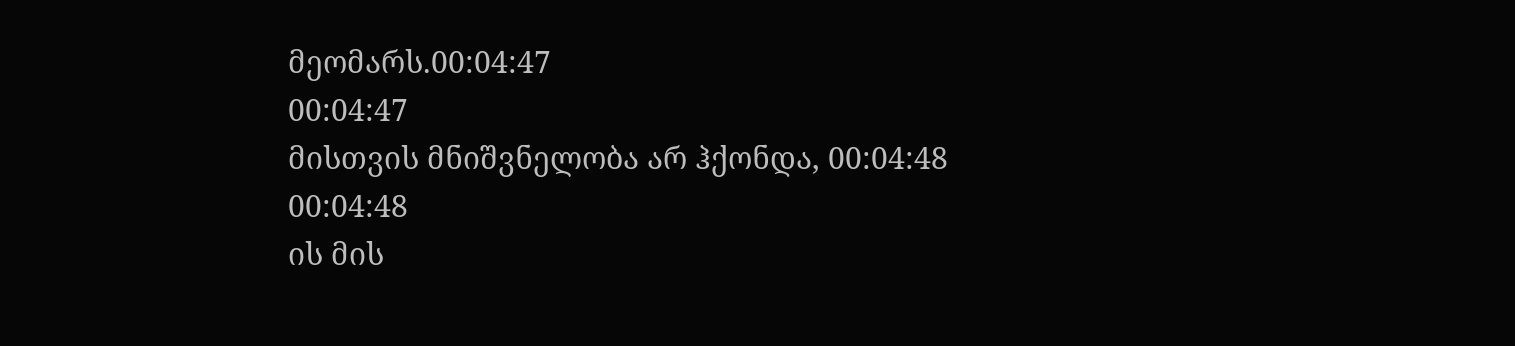მეომარს.00:04:47
00:04:47
მისთვის მნიშვნელობა არ ჰქონდა, 00:04:48
00:04:48
ის მის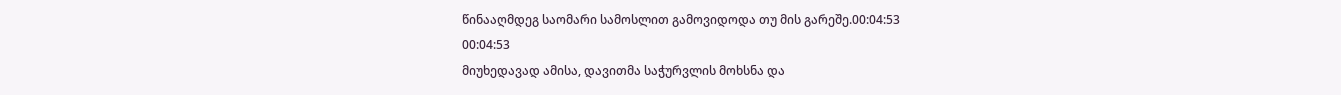წინააღმდეგ საომარი სამოსლით გამოვიდოდა თუ მის გარეშე.00:04:53
00:04:53
მიუხედავად ამისა, დავითმა საჭურვლის მოხსნა და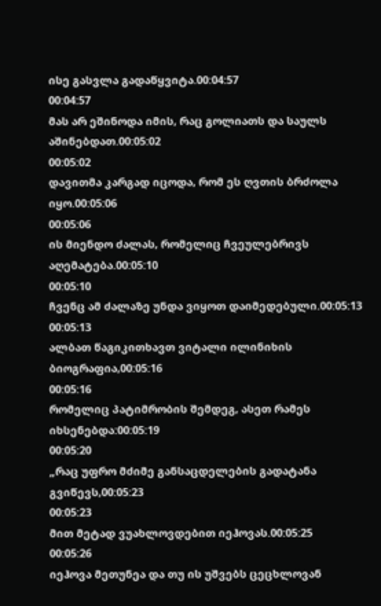ისე გასვლა გადაწყვიტა.00:04:57
00:04:57
მას არ ეშინოდა იმის, რაც გოლიათს და საულს აშინებდათ.00:05:02
00:05:02
დავითმა კარგად იცოდა, რომ ეს ღვთის ბრძოლა იყო.00:05:06
00:05:06
ის მიენდო ძალას, რომელიც ჩვეულებრივს აღემატება.00:05:10
00:05:10
ჩვენც ამ ძალაზე უნდა ვიყოთ დაიმედებული.00:05:13
00:05:13
ალბათ წაგიკითხავთ ვიტალი ილინიხის ბიოგრაფია,00:05:16
00:05:16
რომელიც პატიმრობის შემდეგ, ასეთ რამეს იხსენებდა:00:05:19
00:05:20
„რაც უფრო მძიმე განსაცდელების გადატანა გვიწევს,00:05:23
00:05:23
მით მეტად ვუახლოვდებით იეჰოვას.00:05:25
00:05:26
იეჰოვა მეთუნეა და თუ ის უშვებს ცეცხლოვან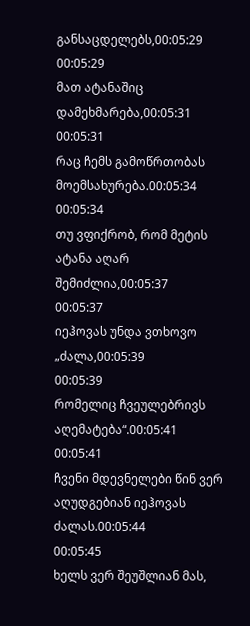განსაცდელებს,00:05:29
00:05:29
მათ ატანაშიც დამეხმარება,00:05:31
00:05:31
რაც ჩემს გამოწრთობას მოემსახურება.00:05:34
00:05:34
თუ ვფიქრობ, რომ მეტის ატანა აღარ შემიძლია,00:05:37
00:05:37
იეჰოვას უნდა ვთხოვო „ძალა,00:05:39
00:05:39
რომელიც ჩვეულებრივს აღემატება“.00:05:41
00:05:41
ჩვენი მდევნელები წინ ვერ აღუდგებიან იეჰოვას ძალას.00:05:44
00:05:45
ხელს ვერ შეუშლიან მას,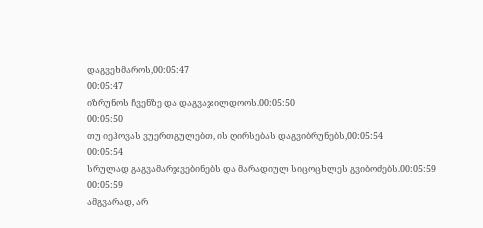დაგვეხმაროს,00:05:47
00:05:47
იზრუნოს ჩვენზე და დაგვაჯილდოოს.00:05:50
00:05:50
თუ იეჰოვას ვუერთგულებთ, ის ღირსებას დაგვიბრუნებს,00:05:54
00:05:54
სრულად გაგვამარჯვებინებს და მარადიულ სიცოცხლეს გვიბოძებს.00:05:59
00:05:59
ამგვარად, არ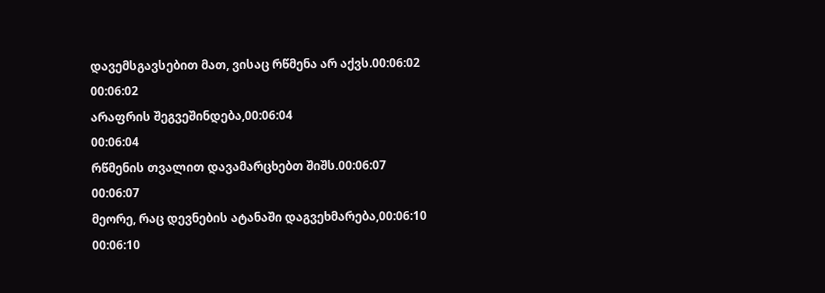დავემსგავსებით მათ, ვისაც რწმენა არ აქვს.00:06:02
00:06:02
არაფრის შეგვეშინდება,00:06:04
00:06:04
რწმენის თვალით დავამარცხებთ შიშს.00:06:07
00:06:07
მეორე, რაც დევნების ატანაში დაგვეხმარება,00:06:10
00:06:10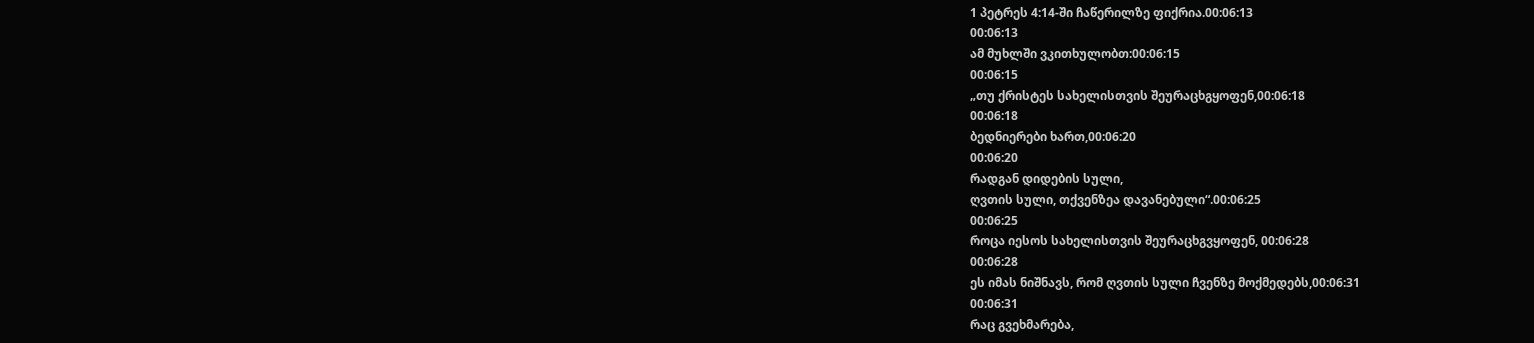1 პეტრეს 4:14-ში ჩაწერილზე ფიქრია.00:06:13
00:06:13
ამ მუხლში ვკითხულობთ:00:06:15
00:06:15
„თუ ქრისტეს სახელისთვის შეურაცხგყოფენ,00:06:18
00:06:18
ბედნიერები ხართ,00:06:20
00:06:20
რადგან დიდების სული,
ღვთის სული, თქვენზეა დავანებული“.00:06:25
00:06:25
როცა იესოს სახელისთვის შეურაცხგვყოფენ, 00:06:28
00:06:28
ეს იმას ნიშნავს, რომ ღვთის სული ჩვენზე მოქმედებს,00:06:31
00:06:31
რაც გვეხმარება,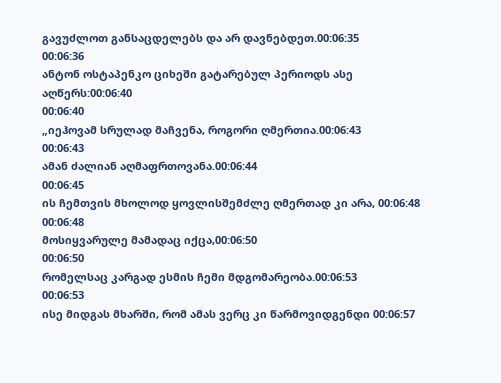გავუძლოთ განსაცდელებს და არ დავნებდეთ.00:06:35
00:06:36
ანტონ ოსტაპენკო ციხეში გატარებულ პერიოდს ასე აღწერს:00:06:40
00:06:40
„იეჰოვამ სრულად მაჩვენა, როგორი ღმერთია.00:06:43
00:06:43
ამან ძალიან აღმაფრთოვანა.00:06:44
00:06:45
ის ჩემთვის მხოლოდ ყოვლისშემძლე ღმერთად კი არა, 00:06:48
00:06:48
მოსიყვარულე მამადაც იქცა,00:06:50
00:06:50
რომელსაც კარგად ესმის ჩემი მდგომარეობა.00:06:53
00:06:53
ისე მიდგას მხარში, რომ ამას ვერც კი წარმოვიდგენდი 00:06:57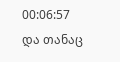00:06:57
და თანაც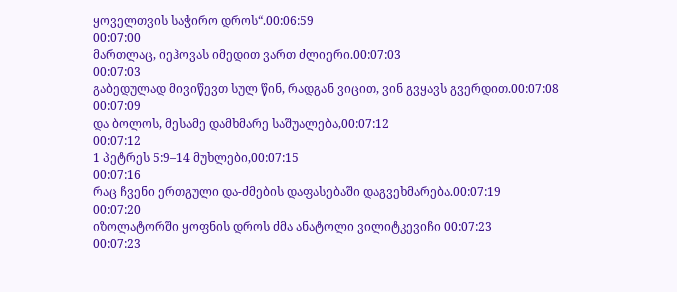ყოველთვის საჭირო დროს“.00:06:59
00:07:00
მართლაც, იეჰოვას იმედით ვართ ძლიერი.00:07:03
00:07:03
გაბედულად მივიწევთ სულ წინ, რადგან ვიცით, ვინ გვყავს გვერდით.00:07:08
00:07:09
და ბოლოს, მესამე დამხმარე საშუალება,00:07:12
00:07:12
1 პეტრეს 5:9–14 მუხლები,00:07:15
00:07:16
რაც ჩვენი ერთგული და-ძმების დაფასებაში დაგვეხმარება.00:07:19
00:07:20
იზოლატორში ყოფნის დროს ძმა ანატოლი ვილიტკევიჩი 00:07:23
00:07:23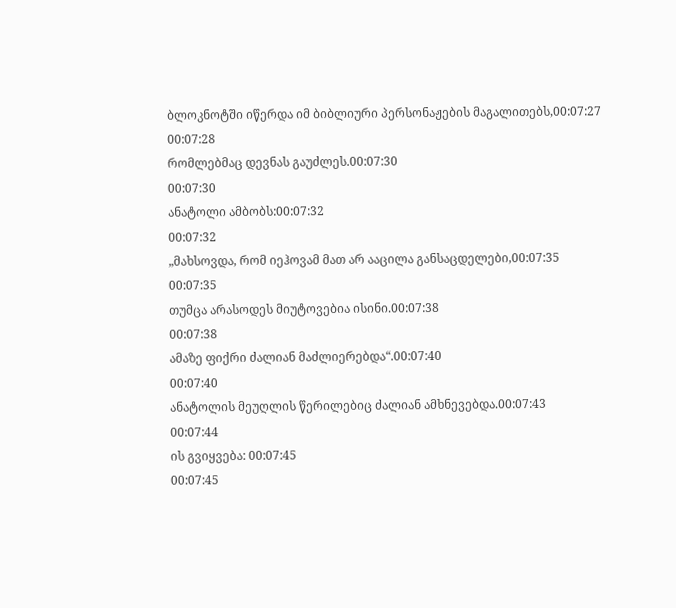ბლოკნოტში იწერდა იმ ბიბლიური პერსონაჟების მაგალითებს,00:07:27
00:07:28
რომლებმაც დევნას გაუძლეს.00:07:30
00:07:30
ანატოლი ამბობს:00:07:32
00:07:32
„მახსოვდა, რომ იეჰოვამ მათ არ ააცილა განსაცდელები,00:07:35
00:07:35
თუმცა არასოდეს მიუტოვებია ისინი.00:07:38
00:07:38
ამაზე ფიქრი ძალიან მაძლიერებდა“.00:07:40
00:07:40
ანატოლის მეუღლის წერილებიც ძალიან ამხნევებდა.00:07:43
00:07:44
ის გვიყვება: 00:07:45
00:07:45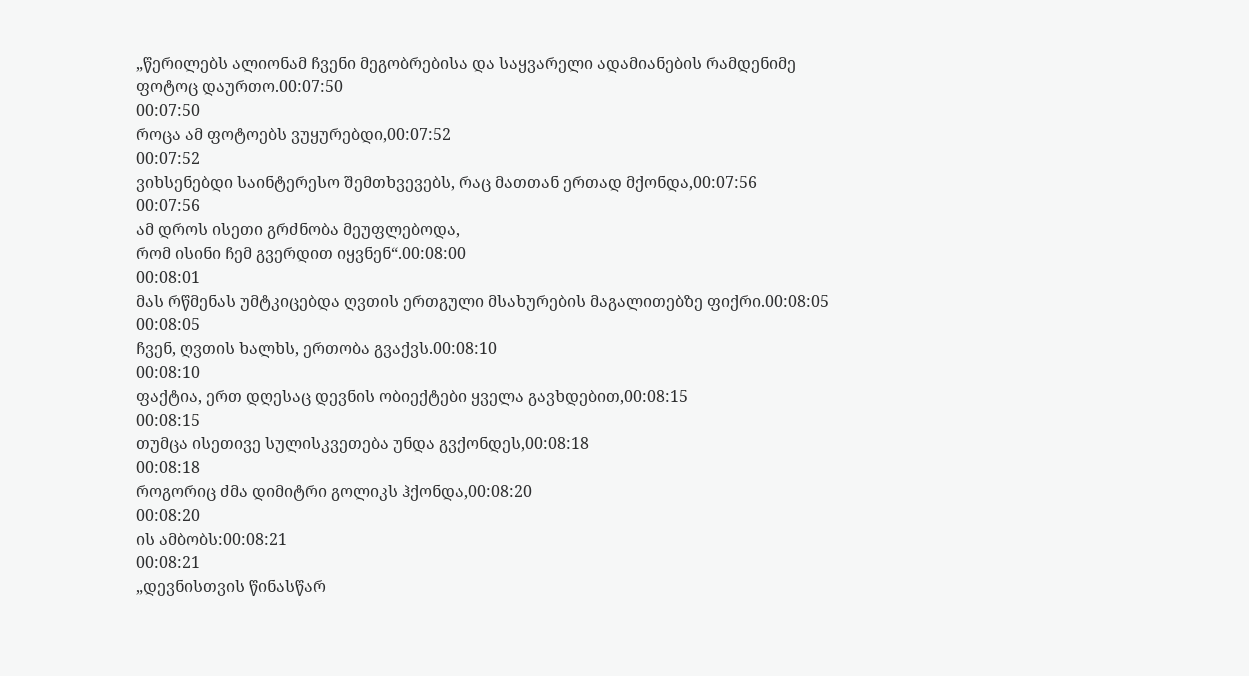„წერილებს ალიონამ ჩვენი მეგობრებისა და საყვარელი ადამიანების რამდენიმე ფოტოც დაურთო.00:07:50
00:07:50
როცა ამ ფოტოებს ვუყურებდი,00:07:52
00:07:52
ვიხსენებდი საინტერესო შემთხვევებს, რაც მათთან ერთად მქონდა,00:07:56
00:07:56
ამ დროს ისეთი გრძნობა მეუფლებოდა,
რომ ისინი ჩემ გვერდით იყვნენ“.00:08:00
00:08:01
მას რწმენას უმტკიცებდა ღვთის ერთგული მსახურების მაგალითებზე ფიქრი.00:08:05
00:08:05
ჩვენ, ღვთის ხალხს, ერთობა გვაქვს.00:08:10
00:08:10
ფაქტია, ერთ დღესაც დევნის ობიექტები ყველა გავხდებით,00:08:15
00:08:15
თუმცა ისეთივე სულისკვეთება უნდა გვქონდეს,00:08:18
00:08:18
როგორიც ძმა დიმიტრი გოლიკს ჰქონდა,00:08:20
00:08:20
ის ამბობს:00:08:21
00:08:21
„დევნისთვის წინასწარ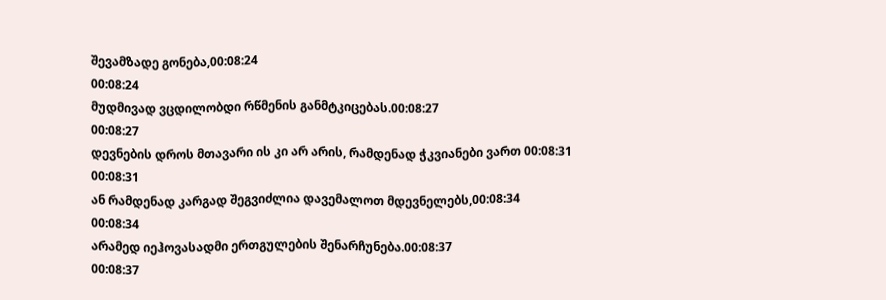შევამზადე გონება,00:08:24
00:08:24
მუდმივად ვცდილობდი რწმენის განმტკიცებას.00:08:27
00:08:27
დევნების დროს მთავარი ის კი არ არის, რამდენად ჭკვიანები ვართ 00:08:31
00:08:31
ან რამდენად კარგად შეგვიძლია დავემალოთ მდევნელებს,00:08:34
00:08:34
არამედ იეჰოვასადმი ერთგულების შენარჩუნება.00:08:37
00:08:37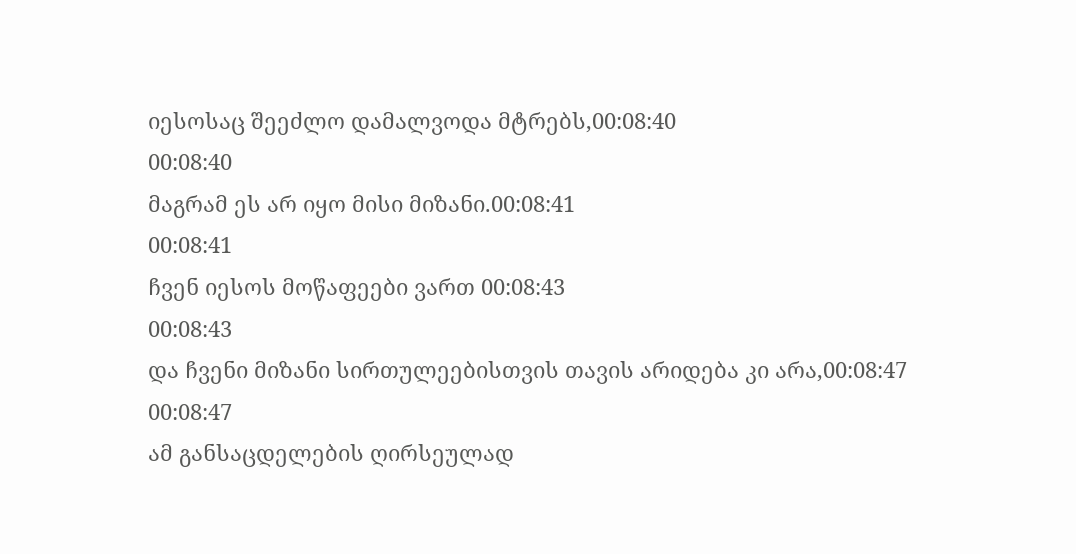იესოსაც შეეძლო დამალვოდა მტრებს,00:08:40
00:08:40
მაგრამ ეს არ იყო მისი მიზანი.00:08:41
00:08:41
ჩვენ იესოს მოწაფეები ვართ 00:08:43
00:08:43
და ჩვენი მიზანი სირთულეებისთვის თავის არიდება კი არა,00:08:47
00:08:47
ამ განსაცდელების ღირსეულად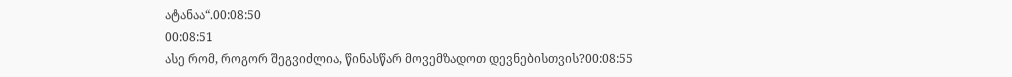ატანაა“.00:08:50
00:08:51
ასე რომ, როგორ შეგვიძლია, წინასწარ მოვემზადოთ დევნებისთვის?00:08:55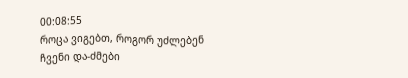00:08:55
როცა ვიგებთ, როგორ უძლებენ ჩვენი და-ძმები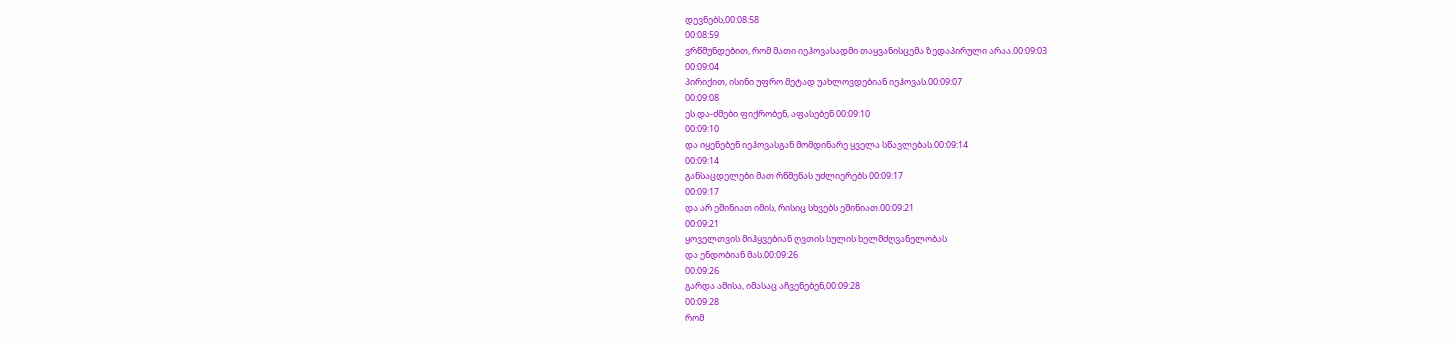დევნებს,00:08:58
00:08:59
ვრწმუნდებით, რომ მათი იეჰოვასადმი თაყვანისცემა ზედაპირული არაა.00:09:03
00:09:04
პირიქით, ისინი უფრო მეტად უახლოვდებიან იეჰოვას.00:09:07
00:09:08
ეს და-ძმები ფიქრობენ, აფასებენ 00:09:10
00:09:10
და იყენებენ იეჰოვასგან მომდინარე ყველა სწავლებას.00:09:14
00:09:14
განსაცდელები მათ რწმენას უძლიერებს 00:09:17
00:09:17
და არ ეშინიათ იმის, რისიც სხვებს ეშინიათ.00:09:21
00:09:21
ყოველთვის მიჰყვებიან ღვთის სულის ხელმძღვანელობას
და ენდობიან მას.00:09:26
00:09:26
გარდა ამისა, იმასაც აჩვენებენ,00:09:28
00:09:28
რომ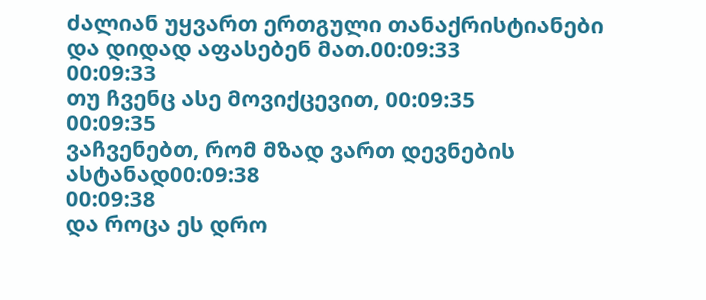ძალიან უყვართ ერთგული თანაქრისტიანები
და დიდად აფასებენ მათ.00:09:33
00:09:33
თუ ჩვენც ასე მოვიქცევით, 00:09:35
00:09:35
ვაჩვენებთ, რომ მზად ვართ დევნების ასტანად00:09:38
00:09:38
და როცა ეს დრო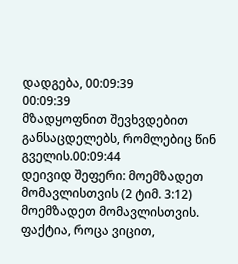დადგება, 00:09:39
00:09:39
მზადყოფნით შევხვდებით განსაცდელებს, რომლებიც წინ გველის.00:09:44
დეივიდ შეფერი: მოემზადეთ მომავლისთვის (2 ტიმ. 3:12)
მოემზადეთ მომავლისთვის.
ფაქტია, როცა ვიცით,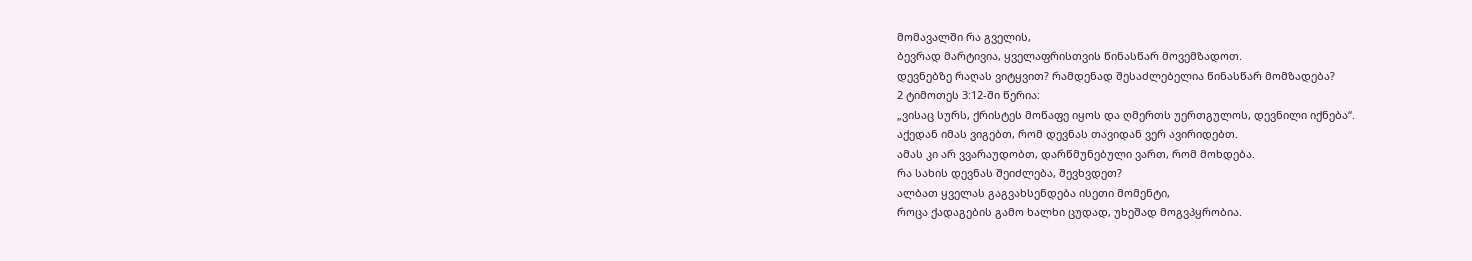მომავალში რა გველის,
ბევრად მარტივია, ყველაფრისთვის წინასწარ მოვემზადოთ.
დევნებზე რაღას ვიტყვით? რამდენად შესაძლებელია წინასწარ მომზადება?
2 ტიმოთეს 3:12-ში წერია:
„ვისაც სურს, ქრისტეს მოწაფე იყოს და ღმერთს უერთგულოს, დევნილი იქნება“.
აქედან იმას ვიგებთ, რომ დევნას თავიდან ვერ ავირიდებთ.
ამას კი არ ვვარაუდობთ, დარწმუნებული ვართ, რომ მოხდება.
რა სახის დევნას შეიძლება, შევხვდეთ?
ალბათ ყველას გაგვახსენდება ისეთი მომენტი,
როცა ქადაგების გამო ხალხი ცუდად, უხეშად მოგვპყრობია.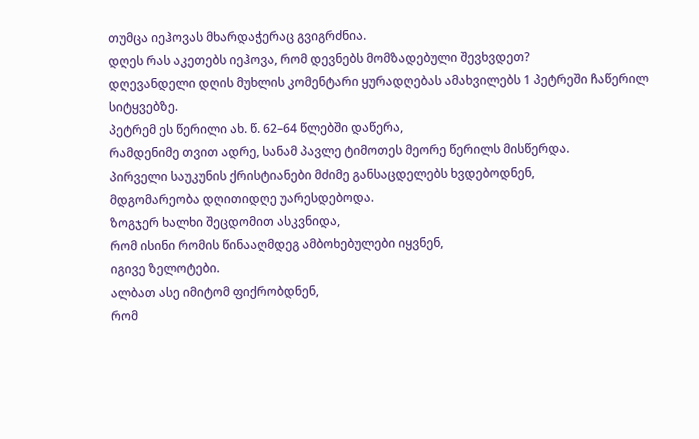თუმცა იეჰოვას მხარდაჭერაც გვიგრძნია.
დღეს რას აკეთებს იეჰოვა, რომ დევნებს მომზადებული შევხვდეთ?
დღევანდელი დღის მუხლის კომენტარი ყურადღებას ამახვილებს 1 პეტრეში ჩაწერილ სიტყვებზე.
პეტრემ ეს წერილი ახ. წ. 62–64 წლებში დაწერა,
რამდენიმე თვით ადრე, სანამ პავლე ტიმოთეს მეორე წერილს მისწერდა.
პირველი საუკუნის ქრისტიანები მძიმე განსაცდელებს ხვდებოდნენ,
მდგომარეობა დღითიდღე უარესდებოდა.
ზოგჯერ ხალხი შეცდომით ასკვნიდა,
რომ ისინი რომის წინააღმდეგ ამბოხებულები იყვნენ,
იგივე ზელოტები.
ალბათ ასე იმიტომ ფიქრობდნენ,
რომ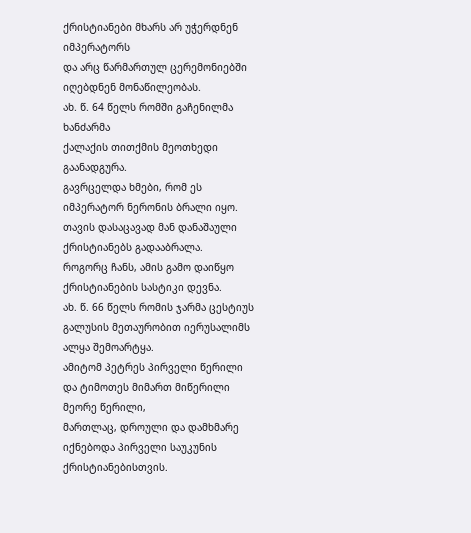ქრისტიანები მხარს არ უჭერდნენ იმპერატორს
და არც წარმართულ ცერემონიებში იღებდნენ მონაწილეობას.
ახ. წ. 64 წელს რომში გაჩენილმა ხანძარმა
ქალაქის თითქმის მეოთხედი გაანადგურა.
გავრცელდა ხმები, რომ ეს იმპერატორ ნერონის ბრალი იყო.
თავის დასაცავად მან დანაშაული ქრისტიანებს გადააბრალა.
როგორც ჩანს, ამის გამო დაიწყო ქრისტიანების სასტიკი დევნა.
ახ. წ. 66 წელს რომის ჯარმა ცესტიუს გალუსის მეთაურობით იერუსალიმს ალყა შემოარტყა.
ამიტომ პეტრეს პირველი წერილი
და ტიმოთეს მიმართ მიწერილი მეორე წერილი,
მართლაც, დროული და დამხმარე იქნებოდა პირველი საუკუნის ქრისტიანებისთვის.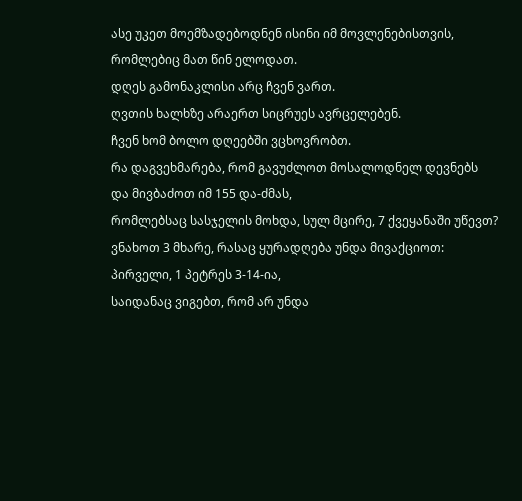ასე უკეთ მოემზადებოდნენ ისინი იმ მოვლენებისთვის,
რომლებიც მათ წინ ელოდათ.
დღეს გამონაკლისი არც ჩვენ ვართ.
ღვთის ხალხზე არაერთ სიცრუეს ავრცელებენ.
ჩვენ ხომ ბოლო დღეებში ვცხოვრობთ.
რა დაგვეხმარება, რომ გავუძლოთ მოსალოდნელ დევნებს
და მივბაძოთ იმ 155 და-ძმას,
რომლებსაც სასჯელის მოხდა, სულ მცირე, 7 ქვეყანაში უწევთ?
ვნახოთ 3 მხარე, რასაც ყურადღება უნდა მივაქციოთ:
პირველი, 1 პეტრეს 3-14-ია,
საიდანაც ვიგებთ, რომ არ უნდა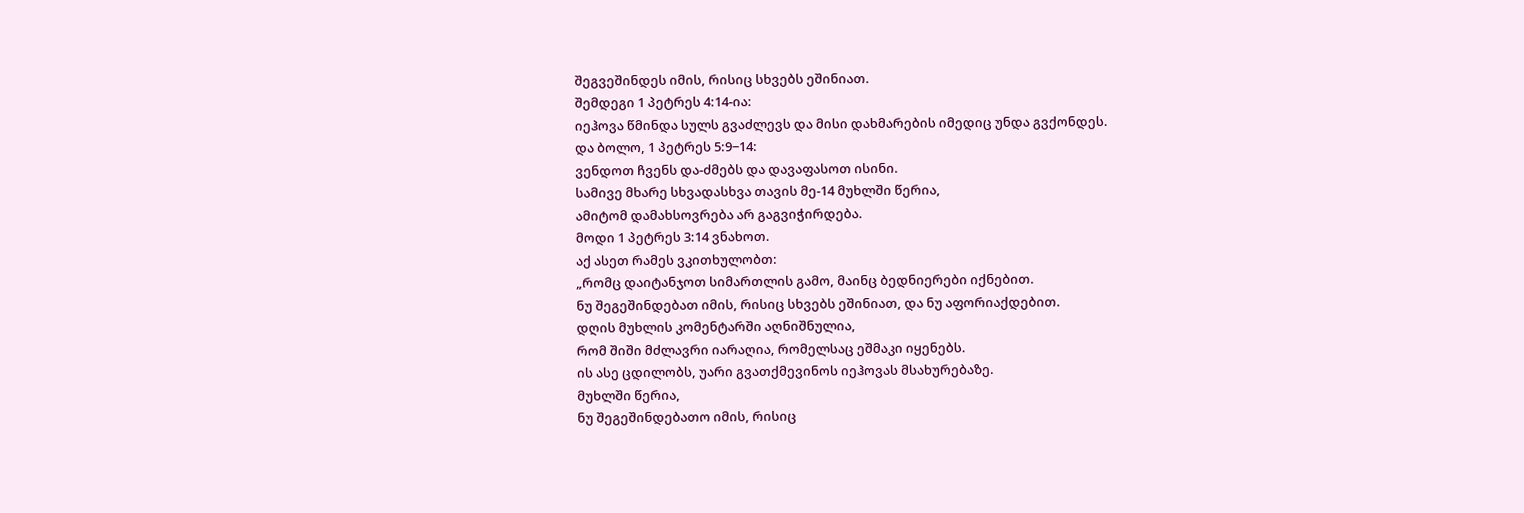შეგვეშინდეს იმის, რისიც სხვებს ეშინიათ.
შემდეგი 1 პეტრეს 4:14-ია:
იეჰოვა წმინდა სულს გვაძლევს და მისი დახმარების იმედიც უნდა გვქონდეს.
და ბოლო, 1 პეტრეს 5:9−14:
ვენდოთ ჩვენს და-ძმებს და დავაფასოთ ისინი.
სამივე მხარე სხვადასხვა თავის მე-14 მუხლში წერია,
ამიტომ დამახსოვრება არ გაგვიჭირდება.
მოდი 1 პეტრეს 3:14 ვნახოთ.
აქ ასეთ რამეს ვკითხულობთ:
„რომც დაიტანჯოთ სიმართლის გამო, მაინც ბედნიერები იქნებით.
ნუ შეგეშინდებათ იმის, რისიც სხვებს ეშინიათ, და ნუ აფორიაქდებით.
დღის მუხლის კომენტარში აღნიშნულია,
რომ შიში მძლავრი იარაღია, რომელსაც ეშმაკი იყენებს.
ის ასე ცდილობს, უარი გვათქმევინოს იეჰოვას მსახურებაზე.
მუხლში წერია,
ნუ შეგეშინდებათო იმის, რისიც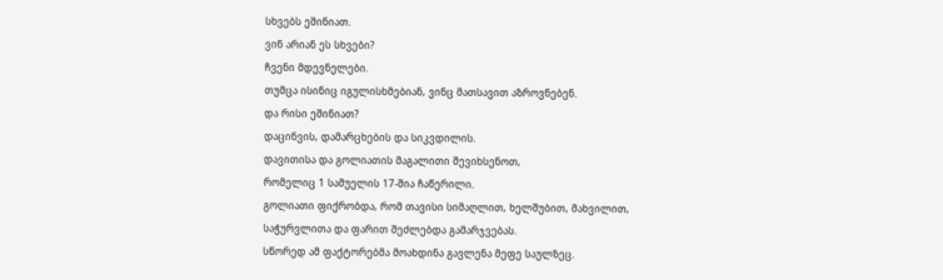სხვებს ეშინიათ.
ვინ არიან ეს სხვები?
ჩვენი მდევნელები.
თუმცა ისინიც იგულისხმებიან, ვინც მათსავით აზროვნებენ.
და რისი ეშინიათ?
დაცინვის, დამარცხების და სიკვდილის.
დავითისა და გოლიათის მაგალითი შევიხსენოთ,
რომელიც 1 სამუელის 17-შია ჩაწერილი.
გოლიათი ფიქრობდა, რომ თავისი სიმაღლით, ხელშუბით, მახვილით,
საჭურვლითა და ფარით შეძლებდა გამარჯვებას.
სწორედ ამ ფაქტორებმა მოახდინა გავლენა მეფე საულზეც.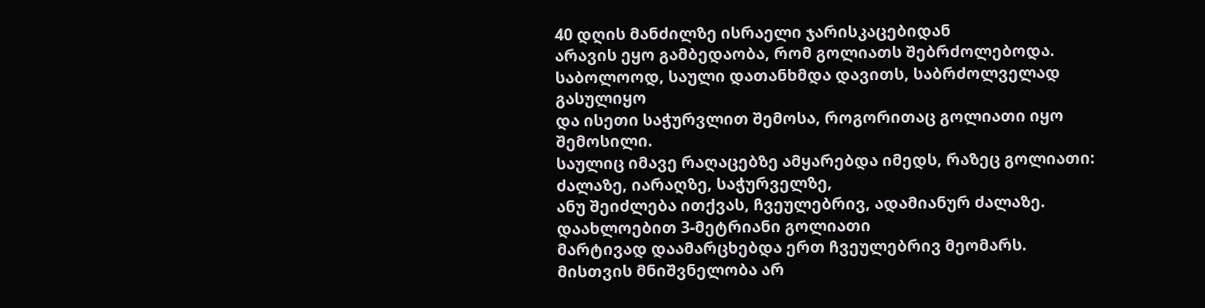40 დღის მანძილზე ისრაელი ჯარისკაცებიდან
არავის ეყო გამბედაობა, რომ გოლიათს შებრძოლებოდა.
საბოლოოდ, საული დათანხმდა დავითს, საბრძოლველად გასულიყო
და ისეთი საჭურვლით შემოსა, როგორითაც გოლიათი იყო შემოსილი.
საულიც იმავე რაღაცებზე ამყარებდა იმედს, რაზეც გოლიათი:
ძალაზე, იარაღზე, საჭურველზე,
ანუ შეიძლება ითქვას, ჩვეულებრივ, ადამიანურ ძალაზე.
დაახლოებით 3-მეტრიანი გოლიათი
მარტივად დაამარცხებდა ერთ ჩვეულებრივ მეომარს.
მისთვის მნიშვნელობა არ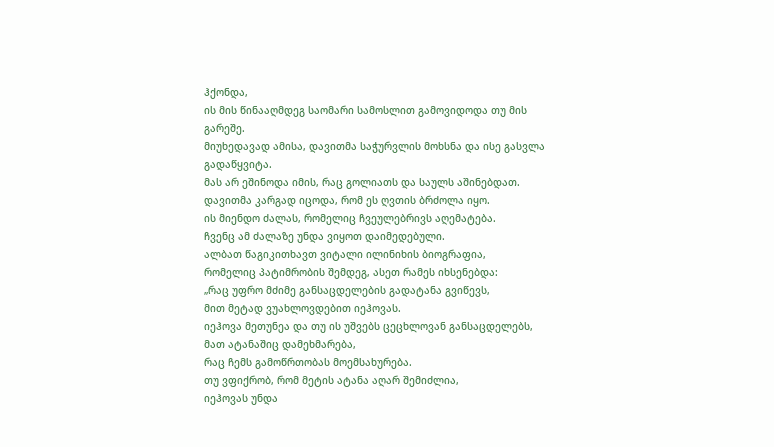ჰქონდა,
ის მის წინააღმდეგ საომარი სამოსლით გამოვიდოდა თუ მის გარეშე.
მიუხედავად ამისა, დავითმა საჭურვლის მოხსნა და ისე გასვლა გადაწყვიტა.
მას არ ეშინოდა იმის, რაც გოლიათს და საულს აშინებდათ.
დავითმა კარგად იცოდა, რომ ეს ღვთის ბრძოლა იყო.
ის მიენდო ძალას, რომელიც ჩვეულებრივს აღემატება.
ჩვენც ამ ძალაზე უნდა ვიყოთ დაიმედებული.
ალბათ წაგიკითხავთ ვიტალი ილინიხის ბიოგრაფია,
რომელიც პატიმრობის შემდეგ, ასეთ რამეს იხსენებდა:
„რაც უფრო მძიმე განსაცდელების გადატანა გვიწევს,
მით მეტად ვუახლოვდებით იეჰოვას.
იეჰოვა მეთუნეა და თუ ის უშვებს ცეცხლოვან განსაცდელებს,
მათ ატანაშიც დამეხმარება,
რაც ჩემს გამოწრთობას მოემსახურება.
თუ ვფიქრობ, რომ მეტის ატანა აღარ შემიძლია,
იეჰოვას უნდა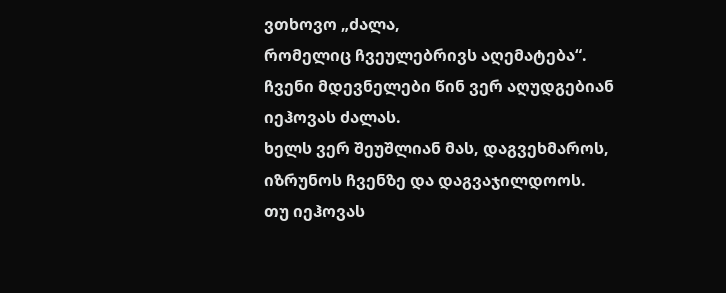ვთხოვო „ძალა,
რომელიც ჩვეულებრივს აღემატება“.
ჩვენი მდევნელები წინ ვერ აღუდგებიან იეჰოვას ძალას.
ხელს ვერ შეუშლიან მას, დაგვეხმაროს,
იზრუნოს ჩვენზე და დაგვაჯილდოოს.
თუ იეჰოვას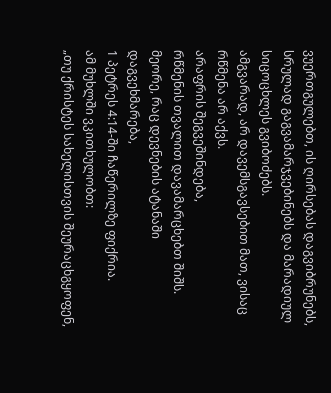ვუერთგულებთ, ის ღირსებას დაგვიბრუნებს,
სრულად გაგვამარჯვებინებს და მარადიულ სიცოცხლეს გვიბოძებს.
ამგვარად, არ დავემსგავსებით მათ, ვისაც რწმენა არ აქვს.
არაფრის შეგვეშინდება,
რწმენის თვალით დავამარცხებთ შიშს.
მეორე, რაც დევნების ატანაში დაგვეხმარება,
1 პეტრეს 4:14-ში ჩაწერილზე ფიქრია.
ამ მუხლში ვკითხულობთ:
„თუ ქრისტეს სახელისთვის შეურაცხგყოფენ,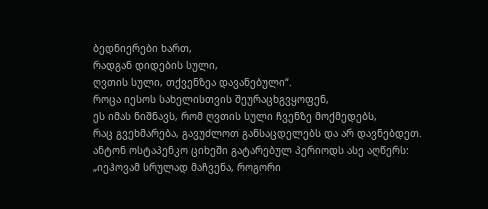ბედნიერები ხართ,
რადგან დიდების სული,
ღვთის სული, თქვენზეა დავანებული“.
როცა იესოს სახელისთვის შეურაცხგვყოფენ,
ეს იმას ნიშნავს, რომ ღვთის სული ჩვენზე მოქმედებს,
რაც გვეხმარება, გავუძლოთ განსაცდელებს და არ დავნებდეთ.
ანტონ ოსტაპენკო ციხეში გატარებულ პერიოდს ასე აღწერს:
„იეჰოვამ სრულად მაჩვენა, როგორი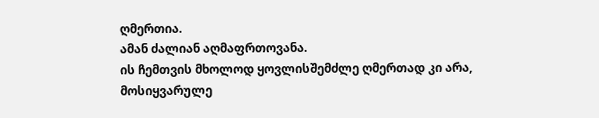ღმერთია.
ამან ძალიან აღმაფრთოვანა.
ის ჩემთვის მხოლოდ ყოვლისშემძლე ღმერთად კი არა,
მოსიყვარულე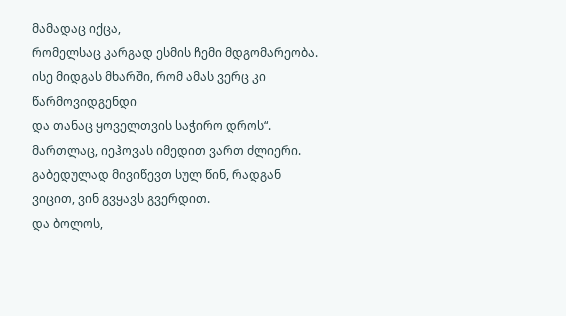მამადაც იქცა,
რომელსაც კარგად ესმის ჩემი მდგომარეობა.
ისე მიდგას მხარში, რომ ამას ვერც კი წარმოვიდგენდი
და თანაც ყოველთვის საჭირო დროს“.
მართლაც, იეჰოვას იმედით ვართ ძლიერი.
გაბედულად მივიწევთ სულ წინ, რადგან ვიცით, ვინ გვყავს გვერდით.
და ბოლოს,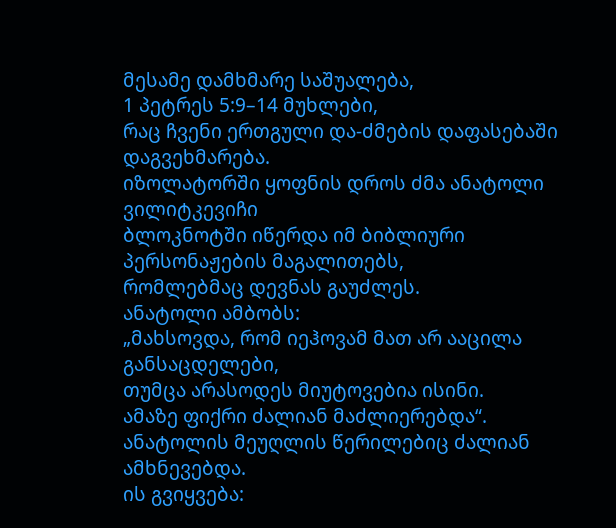მესამე დამხმარე საშუალება,
1 პეტრეს 5:9–14 მუხლები,
რაც ჩვენი ერთგული და-ძმების დაფასებაში დაგვეხმარება.
იზოლატორში ყოფნის დროს ძმა ანატოლი ვილიტკევიჩი
ბლოკნოტში იწერდა იმ ბიბლიური პერსონაჟების მაგალითებს,
რომლებმაც დევნას გაუძლეს.
ანატოლი ამბობს:
„მახსოვდა, რომ იეჰოვამ მათ არ ააცილა განსაცდელები,
თუმცა არასოდეს მიუტოვებია ისინი.
ამაზე ფიქრი ძალიან მაძლიერებდა“.
ანატოლის მეუღლის წერილებიც ძალიან ამხნევებდა.
ის გვიყვება: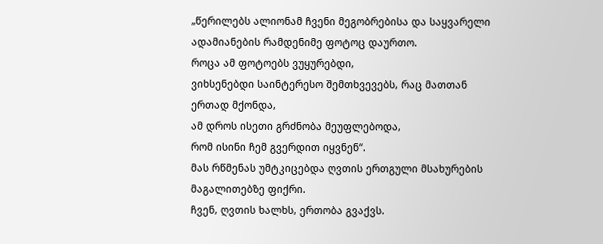„წერილებს ალიონამ ჩვენი მეგობრებისა და საყვარელი ადამიანების რამდენიმე ფოტოც დაურთო.
როცა ამ ფოტოებს ვუყურებდი,
ვიხსენებდი საინტერესო შემთხვევებს, რაც მათთან ერთად მქონდა,
ამ დროს ისეთი გრძნობა მეუფლებოდა,
რომ ისინი ჩემ გვერდით იყვნენ“.
მას რწმენას უმტკიცებდა ღვთის ერთგული მსახურების მაგალითებზე ფიქრი.
ჩვენ, ღვთის ხალხს, ერთობა გვაქვს.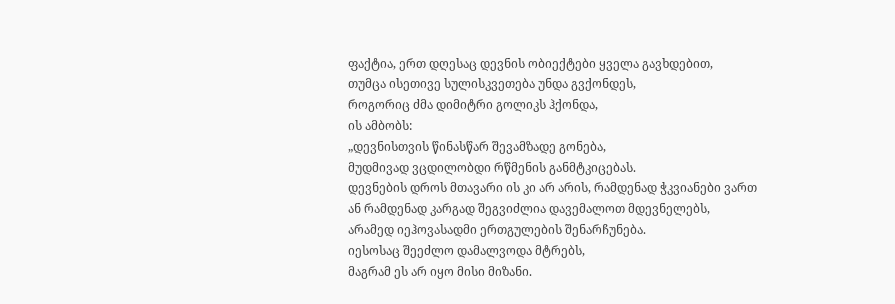ფაქტია, ერთ დღესაც დევნის ობიექტები ყველა გავხდებით,
თუმცა ისეთივე სულისკვეთება უნდა გვქონდეს,
როგორიც ძმა დიმიტრი გოლიკს ჰქონდა,
ის ამბობს:
„დევნისთვის წინასწარ შევამზადე გონება,
მუდმივად ვცდილობდი რწმენის განმტკიცებას.
დევნების დროს მთავარი ის კი არ არის, რამდენად ჭკვიანები ვართ
ან რამდენად კარგად შეგვიძლია დავემალოთ მდევნელებს,
არამედ იეჰოვასადმი ერთგულების შენარჩუნება.
იესოსაც შეეძლო დამალვოდა მტრებს,
მაგრამ ეს არ იყო მისი მიზანი.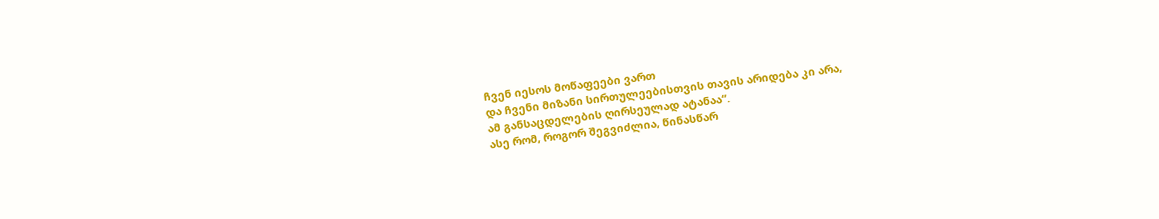ჩვენ იესოს მოწაფეები ვართ
და ჩვენი მიზანი სირთულეებისთვის თავის არიდება კი არა,
ამ განსაცდელების ღირსეულად ატანაა“.
ასე რომ, როგორ შეგვიძლია, წინასწარ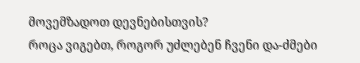მოვემზადოთ დევნებისთვის?
როცა ვიგებთ, როგორ უძლებენ ჩვენი და-ძმები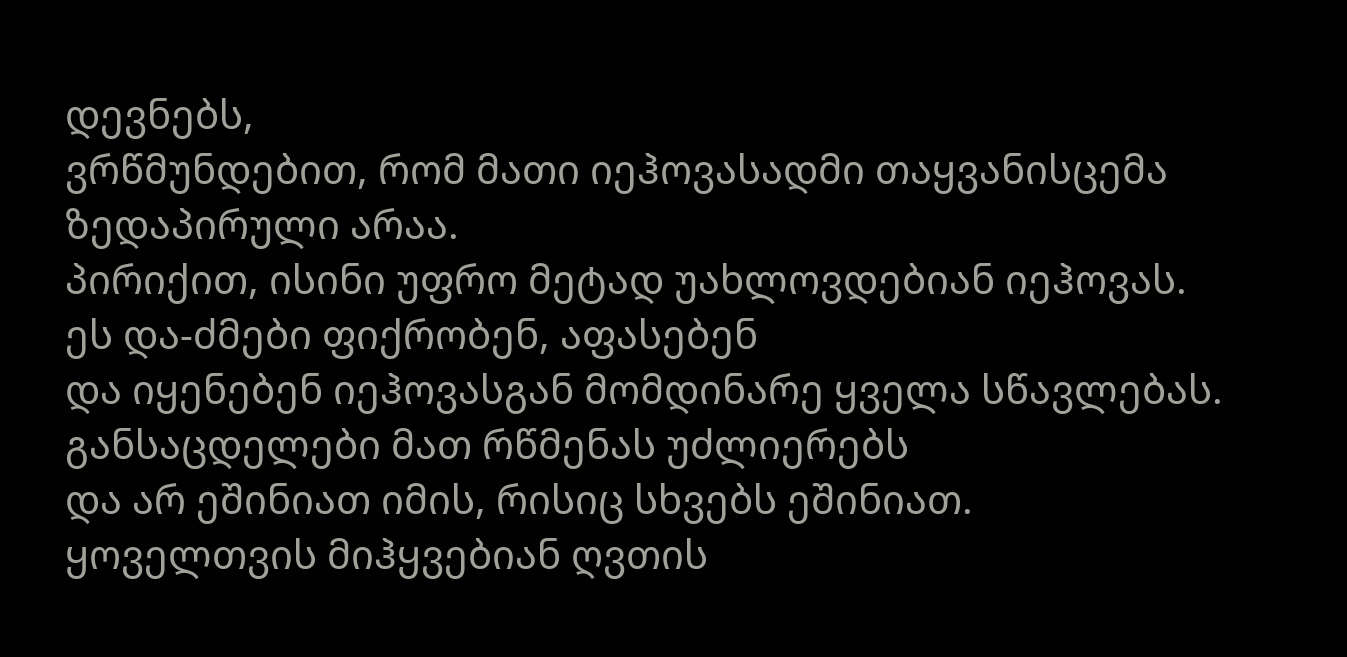დევნებს,
ვრწმუნდებით, რომ მათი იეჰოვასადმი თაყვანისცემა ზედაპირული არაა.
პირიქით, ისინი უფრო მეტად უახლოვდებიან იეჰოვას.
ეს და-ძმები ფიქრობენ, აფასებენ
და იყენებენ იეჰოვასგან მომდინარე ყველა სწავლებას.
განსაცდელები მათ რწმენას უძლიერებს
და არ ეშინიათ იმის, რისიც სხვებს ეშინიათ.
ყოველთვის მიჰყვებიან ღვთის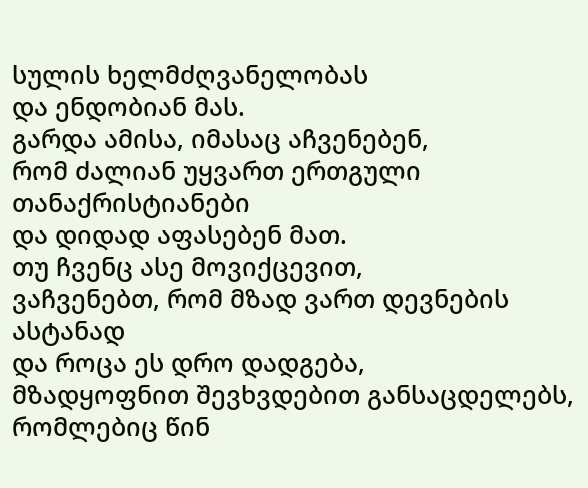სულის ხელმძღვანელობას
და ენდობიან მას.
გარდა ამისა, იმასაც აჩვენებენ,
რომ ძალიან უყვართ ერთგული თანაქრისტიანები
და დიდად აფასებენ მათ.
თუ ჩვენც ასე მოვიქცევით,
ვაჩვენებთ, რომ მზად ვართ დევნების ასტანად
და როცა ეს დრო დადგება,
მზადყოფნით შევხვდებით განსაცდელებს, რომლებიც წინ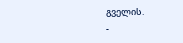გველის.
-